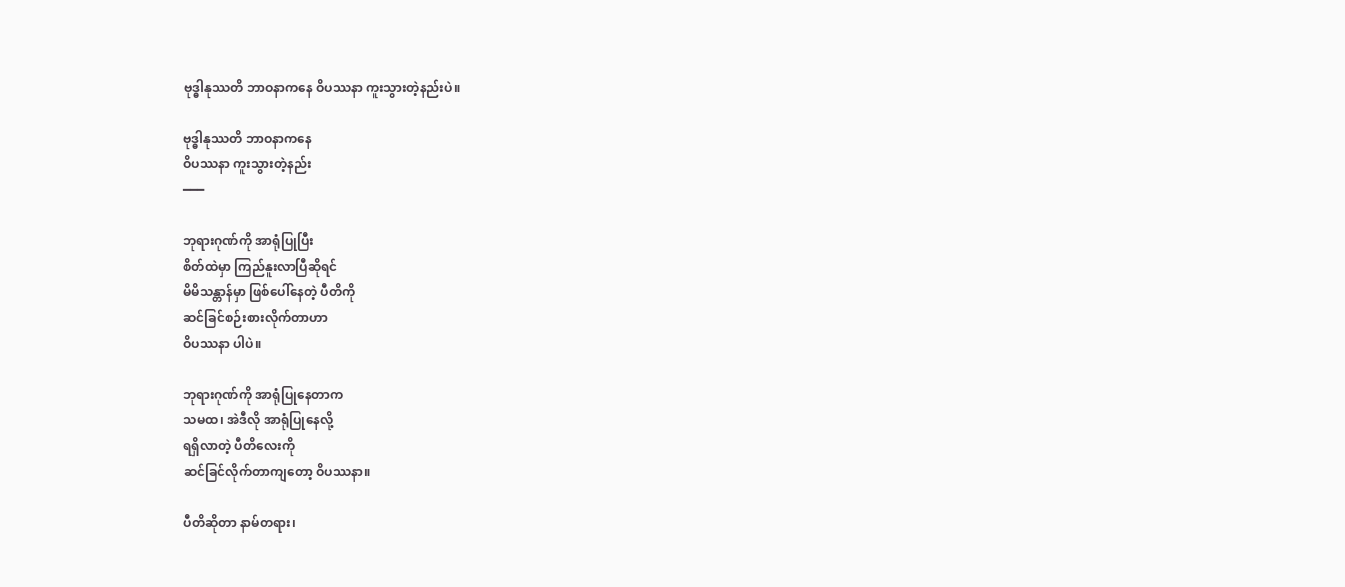ဗုဒ္ဓါနုဿတိ ဘာဝနာကနေ ဝိပဿနာ ကူးသွားတဲ့နည်းပဲ။

ဗုဒ္ဓါနုဿတိ ဘာဝနာကနေ
ဝိပဿနာ ကူးသွားတဲ့နည်း
━━━

ဘုရားဂုဏ်ကို အာရုံပြုပြီး
စိတ်ထဲမှာ ကြည်နူးလာပြီဆိုရင်
မိမိသန္တာန်မှာ ဖြစ်ပေါ်နေတဲ့ ပီတိကို
ဆင်ခြင်စဉ်းစားလိုက်တာဟာ
ဝိပဿနာ ပါပဲ။

ဘုရားဂုဏ်ကို အာရုံပြုနေတာက
သမထ၊ အဲဒီလို အာရုံပြုနေလို့
ရရှိလာတဲ့ ပီတိလေးကို
ဆင်ခြင်လိုက်တာကျတော့ ဝိပဿနာ။

ပီတိဆိုတာ နာမ်တရား၊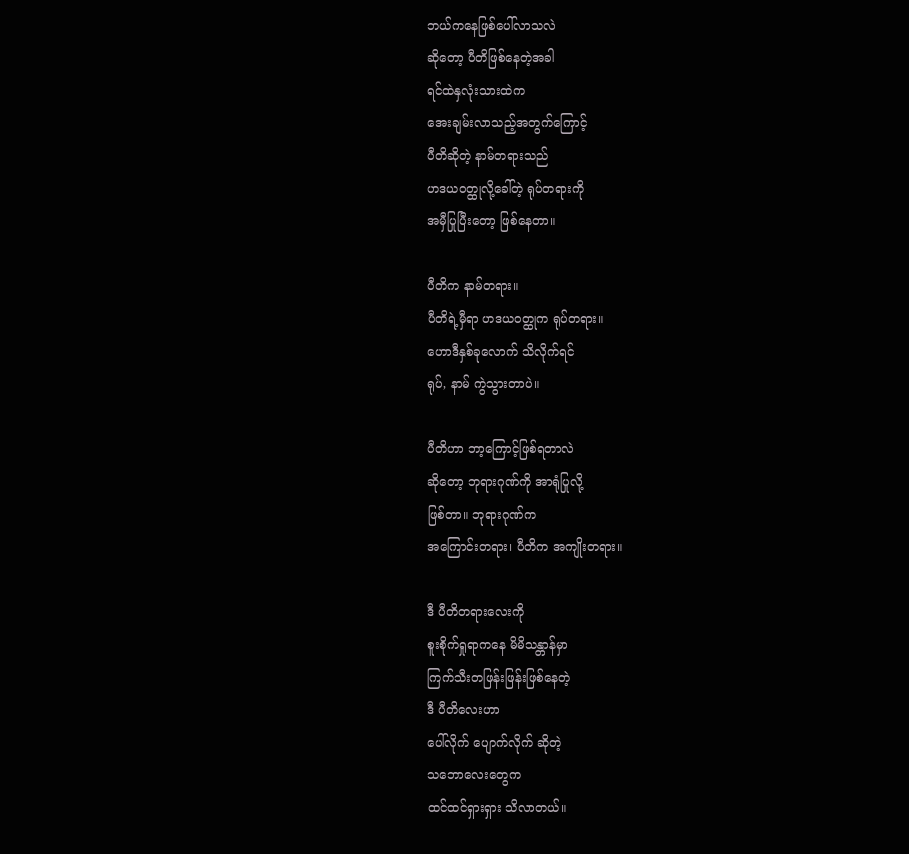ဘယ်ကနေဖြစ်ပေါ်လာသလဲ
ဆိုတော့ ပီတိဖြစ်နေတဲ့အခါ
ရင်ထဲနှလုံးသားထဲက
အေးချမ်းလာသည့်အတွက်ကြောင့်
ပီတိဆိုတဲ့ နာမ်တရားသည်
ဟဒယဝတ္ထုလို့ခေါ်တဲ့ ရုပ်တရားကို
အမှီပြုပြီးတော့ ဖြစ်နေတာ။

ပီတိက နာမ်တရား။
ပီတိရဲ့မှီရာ ဟဒယဝတ္ထုက ရုပ်တရား။
ဟောဒီနှစ်ခုလောက် သိလိုက်ရင်
ရုပ်, နာမ် ကွဲသွားတာပဲ။

ပီတိဟာ ဘာ့ကြောင့်ဖြစ်ရတာလဲ
ဆိုတော့ ဘုရားဂုဏ်ကို အာရုံပြုလို့
ဖြစ်တာ။ ဘုရားဂုဏ်က
အကြောင်းတရား၊ ပီတိက အကျိုးတရား။

ဒီ ပီတိတရားလေးကို
စူးစိုက်ရှုရာကနေ မိမိသန္တာန်မှာ
ကြက်သီးတဖြန်းဖြန်းဖြစ်နေတဲ့
ဒီ ပီတိလေးဟာ
ပေါ်လိုက် ပျောက်လိုက် ဆိုတဲ့
သဘောလေးတွေက
ထင်ထင်ရှားရှား သိလာတယ်။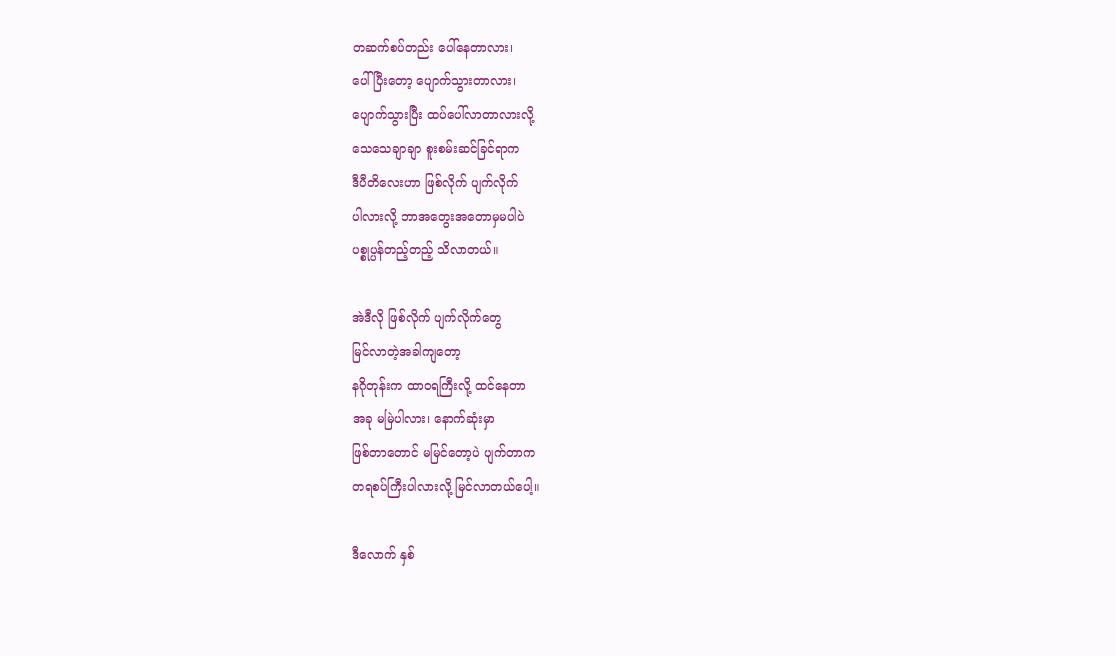တဆက်စပ်တည်း ပေါ်နေတာလား၊
ပေါ်ပြီးတော့ ပျောက်သွားတာလား၊
ပျောက်သွားပြီး ထပ်ပေါ်လာတာလားလို့
သေသေချာချာ စူးစမ်းဆင်ခြင်ရာက
ဒီပီတိလေးဟာ ဖြစ်လိုက် ပျက်လိုက်
ပါလားလို့ ဘာအတွေးအတောမှမပါပဲ
ပစ္စုပ္ပန်တည့်တည့် သိလာတယ်။

အဲဒီလို ဖြစ်လိုက် ပျက်လိုက်တွေ
မြင်လာတဲ့အခါကျတော့
နဂိုတုန်းက ထာဝရကြီးလို့ ထင်နေတာ
အခု မမြဲပါလား၊ နောက်ဆုံးမှာ
ဖြစ်တာတောင် မမြင်တော့ပဲ ပျက်တာက
တရစပ်ကြီးပါလားလို့ မြင်လာတယ်ပေါ့။

ဒီလောက် နှစ်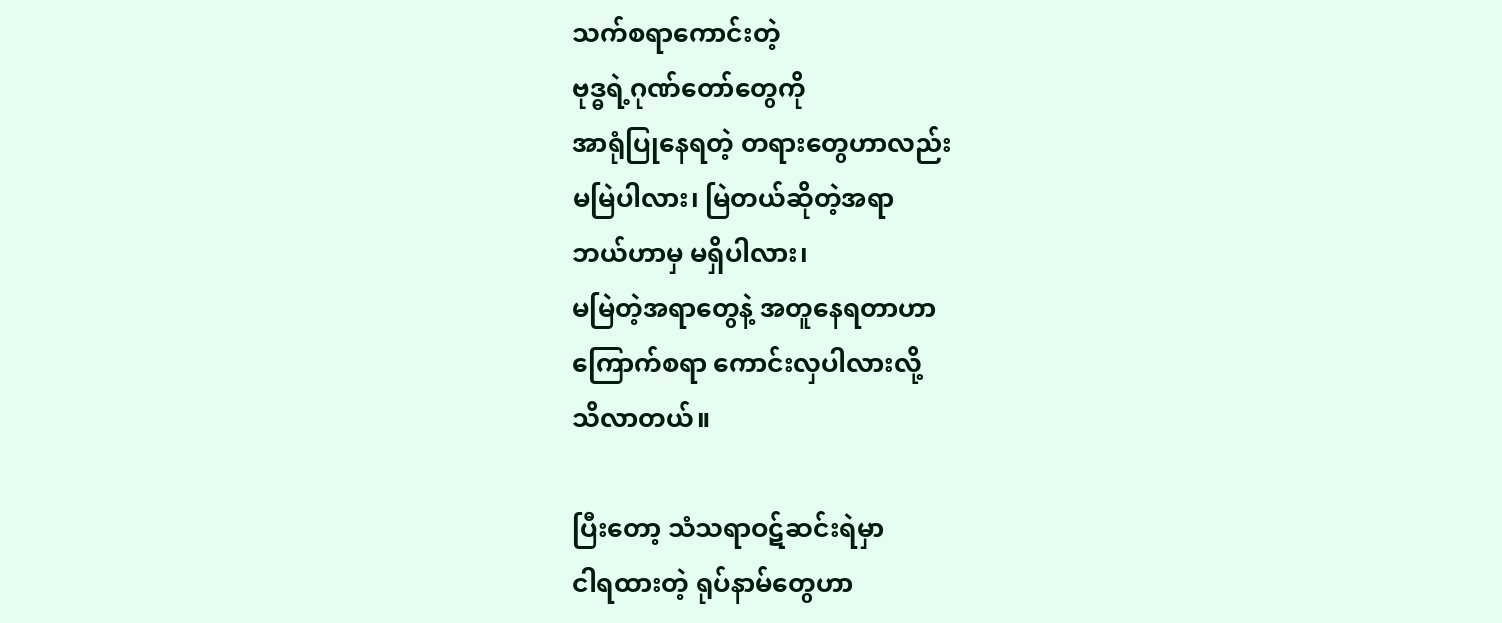သက်စရာကောင်းတဲ့
ဗုဒ္ဓရဲ့ဂုဏ်တော်တွေကို
အာရုံပြုနေရတဲ့ တရားတွေဟာလည်း
မမြဲပါလား၊ မြဲတယ်ဆိုတဲ့အရာ
ဘယ်ဟာမှ မရှိပါလား၊
မမြဲတဲ့အရာတွေနဲ့ အတူနေရတာဟာ
ကြောက်စရာ ကောင်းလှပါလားလို့
သိလာတယ်။

ပြီးတော့ သံသရာဝဋ်ဆင်းရဲမှာ
ငါရထားတဲ့ ရုပ်နာမ်တွေဟာ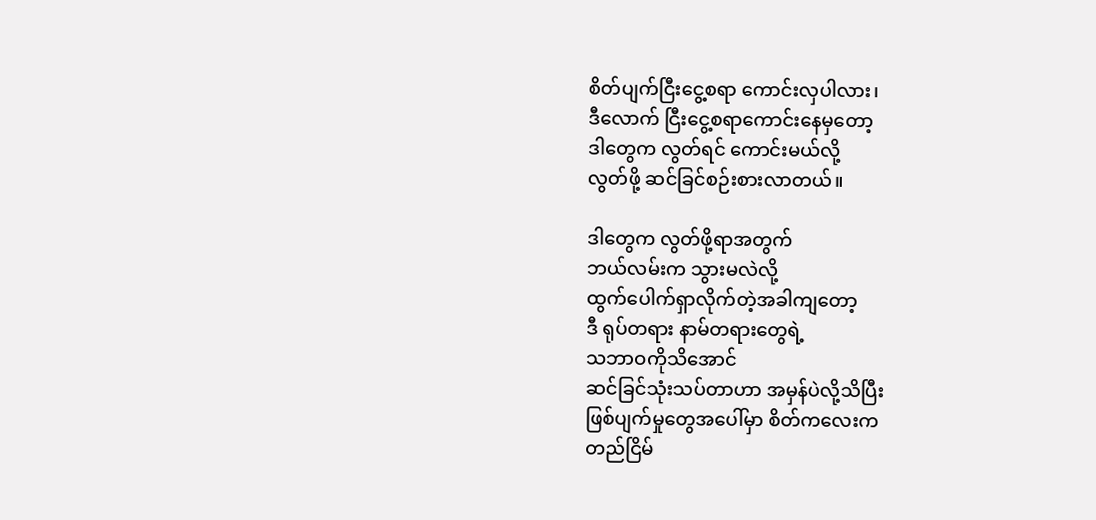စိတ်ပျက်ငြီးငွေ့စရာ ကောင်းလှပါလား၊
ဒီလောက် ငြီးငွေ့စရာကောင်းနေမှတော့
ဒါတွေက လွတ်ရင် ကောင်းမယ်လို့
လွတ်ဖို့ ဆင်ခြင်စဉ်းစားလာတယ်။

ဒါတွေက လွတ်ဖို့ရာအတွက်
ဘယ်လမ်းက သွားမလဲလို့
ထွက်ပေါက်ရှာလိုက်တဲ့အခါကျတော့
ဒီ ရုပ်တရား နာမ်တရားတွေရဲ့
သဘာဝကိုသိအောင်
ဆင်ခြင်သုံးသပ်တာဟာ အမှန်ပဲလို့သိပြီး
ဖြစ်ပျက်မှုတွေအပေါ်မှာ စိတ်ကလေးက
တည်ငြိမ်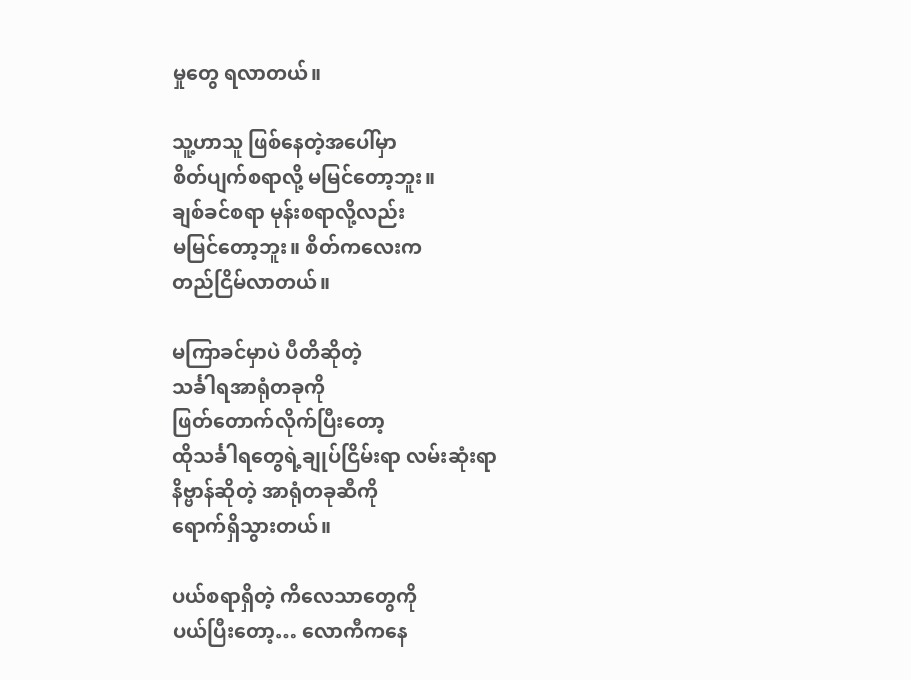မှုတွေ ရလာတယ်။

သူ့ဟာသူ ဖြစ်နေတဲ့အပေါ်မှာ
စိတ်ပျက်စရာလို့ မမြင်တော့ဘူး။
ချစ်ခင်စရာ မုန်းစရာလို့လည်း
မမြင်တော့ဘူး။ စိတ်ကလေးက
တည်ငြိမ်လာတယ်။

မကြာခင်မှာပဲ ပီတိဆိုတဲ့
သင်္ခါရအာရုံတခုကို
ဖြတ်တောက်လိုက်ပြီးတော့
ထိုသင်္ခါရတွေရဲ့ချုပ်ငြိမ်းရာ လမ်းဆုံးရာ
နိဗ္ဗာန်ဆိုတဲ့ အာရုံတခုဆီကို
ရောက်ရှိသွားတယ်။

ပယ်စရာရှိတဲ့ ကိလေသာတွေကို
ပယ်ပြီးတော့… လောကီကနေ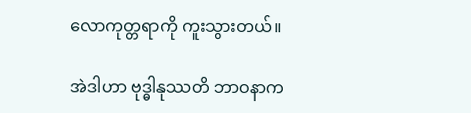လောကုတ္တရာကို ကူးသွားတယ်။

အဲဒါဟာ ဗုဒ္ဓါနုဿတိ ဘာဝနာက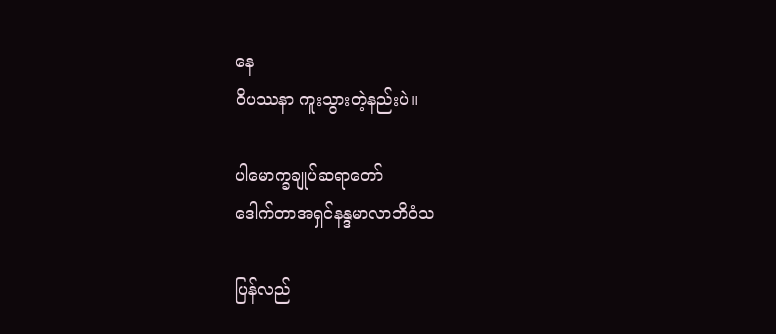နေ
ဝိပဿနာ ကူးသွားတဲ့နည်းပဲ။

ပါမောက္ခချုပ်ဆရာတော်
ဒေါက်တာအရှင်နန္ဒမာလာဘိဝံသ

ပြန်လည်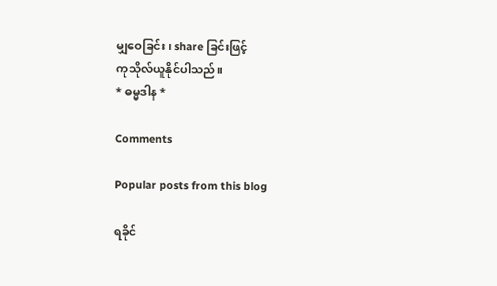မျှဝေခြင်း၊ share ခြင်းဖြင့်
ကုသိုလ်ယူနိုင်ပါသည်။
* ဓမ္မဒါန *

Comments

Popular posts from this blog

ရခိုင်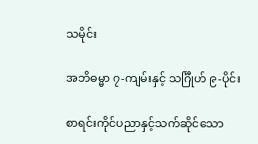သမိုင်း

အဘိဓမ္မာ ၇-ကျမ်းနှင့် သင်္ဂြီုဟ် ၉-ပိုင်း

စာရင်းကိုင်ပညာနှင့်သက်ဆိုင်သော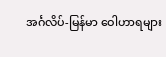အင်္ဂလိပ်-မြန်မာ ဝေါဟာရများ